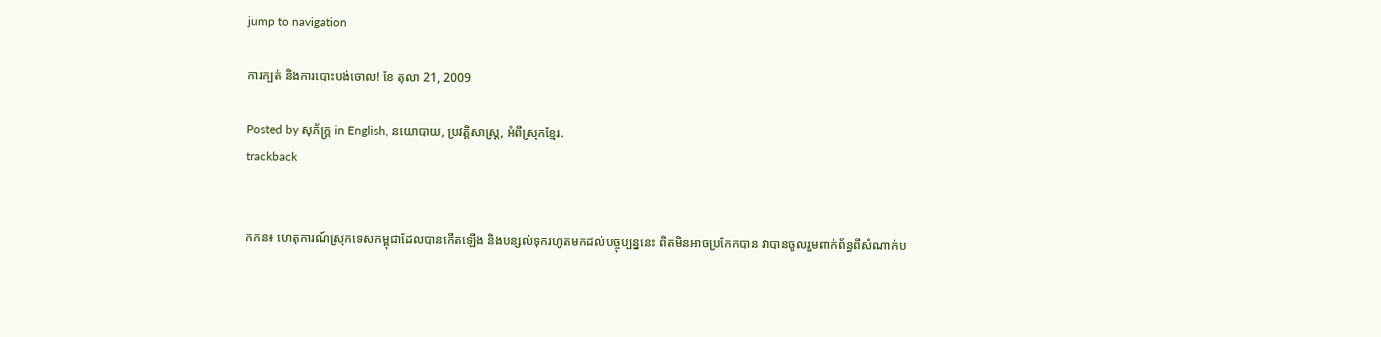jump to navigation

ការក្បត់ និងការបោះបង់ចោល! ខែ តុលា 21, 2009

Posted by សុភ័ក្ត្រ in English, នយោបាយ, ប្រវត្តិសាស្ត្រ, អំពីស្រុកខ្មែរ.
trackback


កកន៖ ហេតុការណ៍ស្រុកទេសកម្ពុជាដែលបានកើតឡើង និងបន្សល់ទុករហូតមកដល់បច្ចុប្បន្ននេះ ពិតមិនអាចប្រកែកបាន វាបានចូលរួមពាក់ព័ន្ធពីសំណាក់ប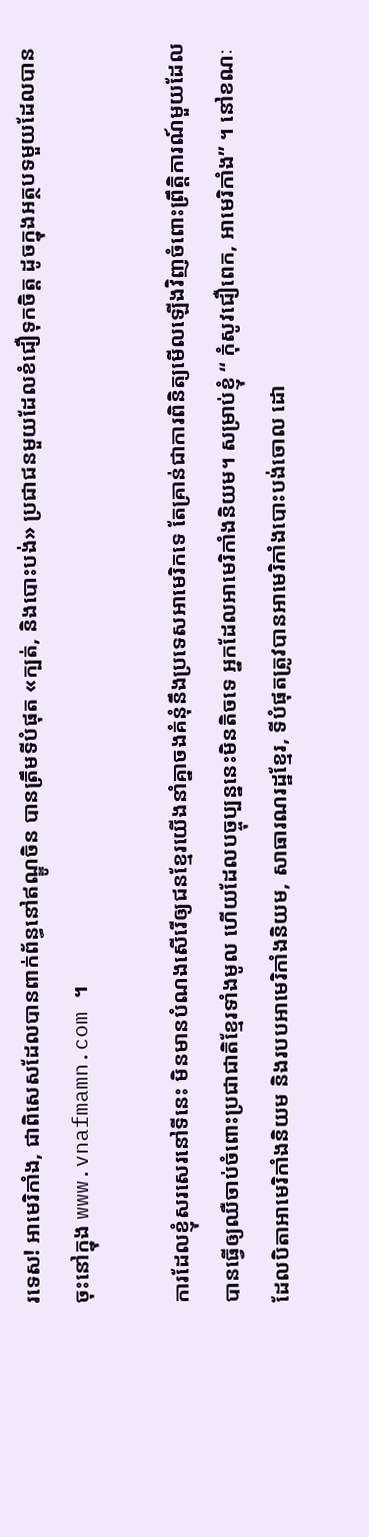រទេស! អាមេរិកាំង, ជាពិសេសដែលបានពាក់ព័ន្ធនៅឥណ្ឌូចិន បានត្រឹមទីបំផុត «ក្បត់, និងបោះបង់» ប្រជាជនមួយដែលខំជឿទុកចិត្ត ដូចក្នុងអត្ថបទមួយដែលបានចុះនៅក្នុង www.vnafmamn.com ។

ការដែលខ្ញុំសរសេរនៅទីនេះ មិនមានបំណងសើរើឲ្យជនខ្មែរយើងនាំគ្នាចងគំនុំនឹងប្រទេសអាមេរិកទេ តែគ្រាន់ជាការពិនិត្យមើលឡើងវិញចំពោះព្រឹត្តិការណ៍មួយដែលបានធ្វើឲ្យឈឺចាប់ចំពោះប្រជាជាតិខ្មែរទាំងមូល ហើយដែលបច្ចុប្បន្ននេះមិនតិចទេ អ្នកដែលអាមេរិកាំងនិយម។ សម្រាប់ខ្ញុំ “ កុំសូវជឿពេក, អាមេរិកាំង” ។ នៅខណៈដែលបិតាអាមេរិកាំងនិយម និងរបបអាមេរិកាំងនិយម, សាធារណរដ្ឋខ្មែរ, ទីបំផុតត្រូវបានអាមេរិកាំងបោះបង់ចោល ដោ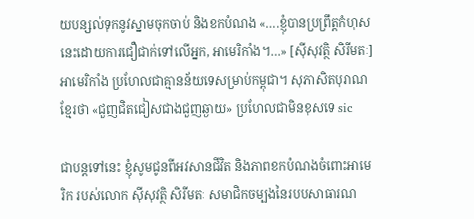យបន្សល់ទុកនូវស្នាមចុកចាប់ និងខកបំណង «….ខ្ញុំបានប្រព្រឹត្តកំហុសនេះដោយការជឿជាក់ទៅលើអ្នក, អាមេរិកាំង។…» [ស៊ីសុវត្ថិ សិរីមតៈ] អាមេរិកាំង ប្រហែលជាគ្មានន័យទេសម្រាប់កម្ពុជា។ សុភាសិតបុរាណខ្មែរថា «ជួញជិតជៀសជាងជួញឆ្ងាយ» ប្រហែលជាមិនខុសទេ sic

ជាបន្តទៅនេះ ខ្ញុំសូមជូនពីអវសានជីវិត និងភាពខកបំណងចំពោះអាមេរិក របស់លោក ស៊ីសុវត្ថិ សិរីមតៈ សមាជិកចម្បងនៃរបបសាធារណ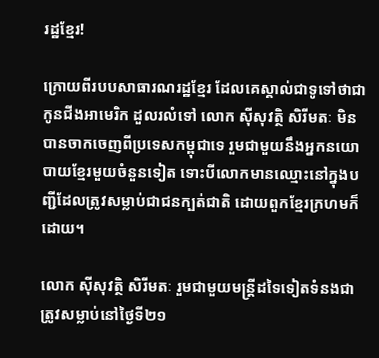រដ្ឋខ្មែរ!

ក្រោយពីរបបសាធារណរដ្ឋខ្មែរ ដែលគេស្គាល់ជាទូទៅថាជាកូនជីងអាមេរិក ដួលរលំទៅ លោក ស៊ីសុវត្ថិ សិរីមតៈ មិនបានចាកចេញពីប្រទេសកម្ពុជាទេ រួមជាមួយនឹងអ្នកនយោបាយខ្មែរមួយចំនួនទៀត ទោះបីលោកមានឈ្មោះនៅក្នុងបញ្ជីដែលត្រូវសម្លាប់ជាជនក្បត់ជាតិ ដោយពួកខ្មែរក្រហមក៏ដោយ។

លោក ស៊ីសុវត្ថិ សិរីមតៈ រួមជាមួយមន្ត្រីដទៃទៀតទំនងជាត្រូវសម្លាប់នៅថ្ងៃទី២១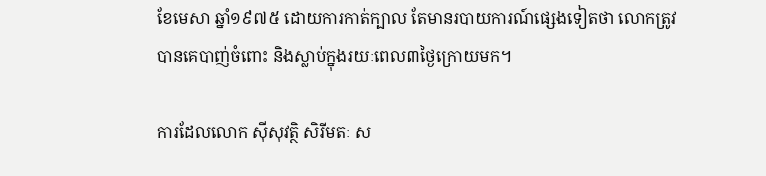ខែមេសា ឆ្នាំ១៩៧៥ ដោយការកាត់ក្បាល តែមានរបាយការណ៍ផ្សេងទៀតថា លោកត្រូវបានគេបាញ់ចំពោះ និងស្លាប់ក្នុងរយៈពេល៣ថ្ងៃក្រោយមក។

ការដែលលោក ស៊ីសុវត្ថិ សិរីមតៈ ស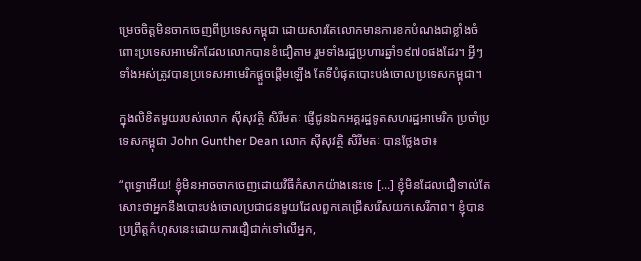ម្រេចចិត្តមិនចាកចេញពីប្រទេសកម្ពុជា ដោយសារតែលោកមានការខកបំណងជាខ្លាំងចំពោះប្រទេសអាមេរិកដែលលោកបានខំជឿតាម រួមទាំងរដ្ឋប្រហារឆ្នាំ១៩៧០ផងដែរ។ អ្វីៗទាំងអស់ត្រូវបានប្រទេសអាមេរិកផ្ដួចផ្ដើមឡើង តែទីបំផុតបោះបង់ចោលប្រទេសកម្ពុជា។

ក្នុងលិខិតមួយរបស់លោក ស៊ីសុវត្ថិ សិរីមតៈ ផ្ញើជូនឯកអគ្គរដ្ឋទូតសហរដ្ឋអាមេរិក ប្រចាំប្រទេសកម្ពុជា John Gunther Dean លោក ស៊ីសុវត្ថិ សិរីមតៈ បានថ្លែងថា៖

“ពុទ្ធោអើយ! ខ្ញុំមិនអាចចាកចេញដោយវិធីកំសាកយ៉ាងនេះទេ [...] ខ្ញុំមិនដែលជឿទាល់តែសោះថាអ្នកនឹងបោះបង់ចោលប្រជាជនមួយដែលពួកគេជ្រើសរើសយកសេរីភាព។ ខ្ញុំបានប្រព្រឹត្តកំហុសនេះដោយការជឿជាក់ទៅលើអ្នក,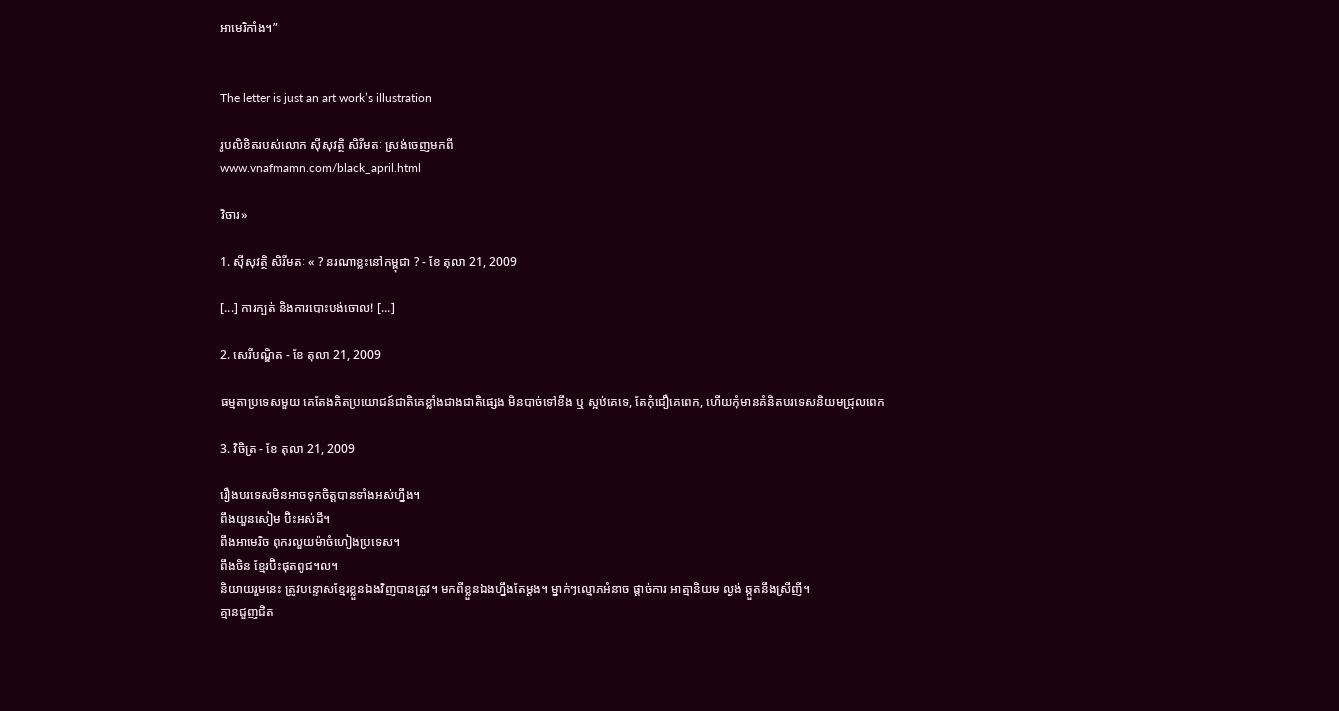អាមេរិកាំង។”


The letter is just an art work’s illustration

រូបលិខិតរបស់លោក ស៊ីសុវត្ថិ សិរីមតៈ ស្រង់ចេញមកពី
www.vnafmamn.com/black_april.html

វិចារ»

1. ស៊ីសុវត្ថិ សិរីមតៈ « ? នរណាខ្លះនៅកម្ពុជា ? - ខែ តុលា 21, 2009

[...] ការក្បត់ និងការបោះបង់ចោល! [...]

2. សេរីបណ្ឌិត - ខែ តុលា 21, 2009

ធម្មតាប្រទេសមួយ គេតែងគិតប្រយោជន៍ជាតិគេខ្លាំងជាងជាតិផ្សេង មិនបាច់ទៅខឹង ឬ ស្អឋ់គេទេ, តែកុំជឿគេពេក, ហើយកុំមានគំនិតបរទេសនិយមជ្រុលពេក

3. វិចិត្រ - ខែ តុលា 21, 2009

រឿងបរទេសមិនអាចទុកចិត្តបានទាំងអស់ហ្នឹង។
ពឹងយួនសៀម ប៊ិះអស់ដី។
ពឹងអាមេរិច ពុករលួយម៉ាចំហៀងប្រទេស។
ពឹងចិន ខ្មែរប៊ិះផុតពូជ។ល។
និយាយរួមនេះ ត្រូវបន្ទោសខ្មែរខ្លួនឯងវិញបានត្រូវ។ មកពីខ្លួនឯងហ្នឹងតែម្តង។ ម្នាក់ៗល្មោភអំនាច ផ្តាច់ការ អាត្មានិយម ល្ងង់ ឆ្កួតនឹងស្រីញី។
គ្មានជួញជិត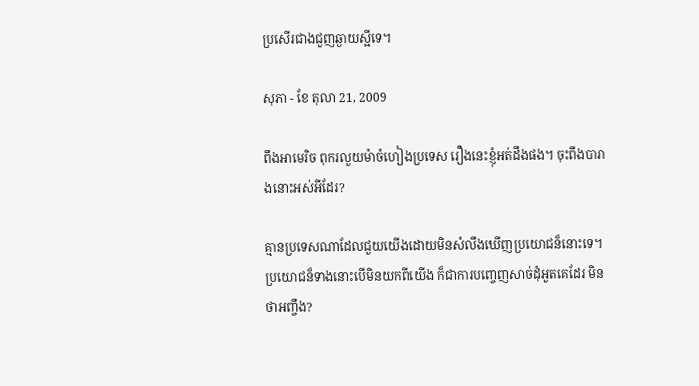ប្រសើរជាងជួញឆ្ងាយស្អីទេ។

សុភា - ខែ តុលា 21, 2009

ពឹងអាមេរិច ពុករលួយម៉ាចំហៀងប្រទេស រឿងនេះខ្ញុំអត់ដឹងផង។ ចុះពឹងបារាងនោះអស់អីដែរ?

គ្មានប្រទេសណាដែលជួយយើងដោយមិនសំលឹងឃើញប្រយោជន៏នោះទេ។ ប្រយោជន៏ទាងនោះបើមិនយកពីយើង ក៏ជាការបញ្ចេញសាច់ដុំអួតគេដែរ មិនថាអញ្ចឹង?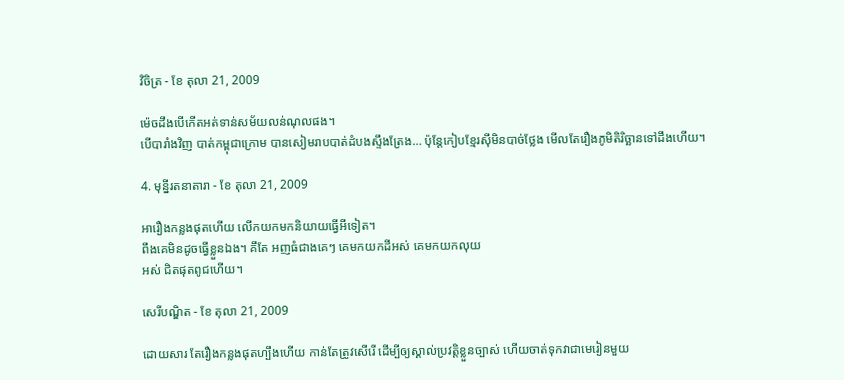វិចិត្រ - ខែ តុលា 21, 2009

ម៉េចដឹងបើកើតអត់ទាន់សម័យលន់ណុលផង។
បើបារាំងវិញ បាត់កម្ពុជាក្រោម បានសៀមរាបបាត់ដំបងស្ទឹងត្រែង… ប៉ុន្តែកៀបខ្មែរស៊ីមិនបាច់ថ្លែង មើលតែរឿងភូមិតិរិច្ឆានទៅដឹងហើយ។

4. មុន្នីរតនាតារា - ខែ តុលា 21, 2009

អារឿងកន្លងផុតហើយ លើកយកមកនិយាយធ្វើអីទៀត។
ពឹងគេមិនដូចធ្វើខ្លួនឯង។ គឹតែ អញធំជាងគេៗ គេមកយកដីអស់ គេមកយកលុយ
អស់ ជិតផុតពូជហើយ។

សេរីបណ្ឌិត - ខែ តុលា 21, 2009

ដោយសារ តែរឿងកន្លងផុតហ្បឹងហើយ កាន់តែត្រូវសើរើ ដើម្បីឲ្យស្គាល់ប្រវត្តិខ្លួនច្បាស់ ហើយចាត់ទុកវាជាមេរៀនមួយ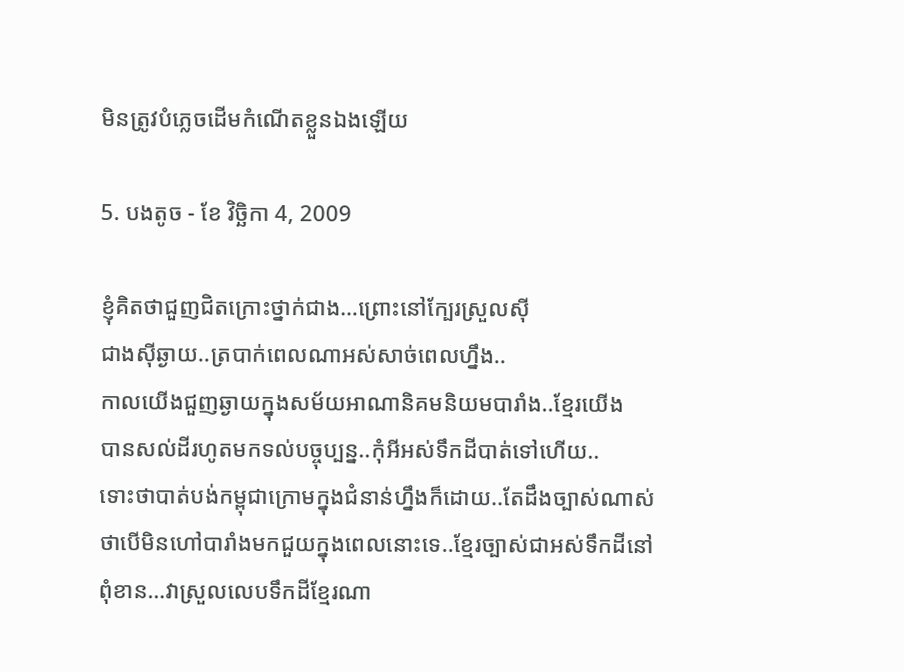មិនត្រូវបំភ្លេចដើមកំណើតខ្លួនឯងឡើយ

5. បងតូច - ខែ វិច្ឆិកា 4, 2009

ខ្ញុំគិតថាជួញជិតក្រោះថ្នាក់ជាង…ព្រោះនៅក្បែរស្រួលស៊ី
ជាងស៊ីឆ្ងាយ..ត្របាក់ពេលណាអស់សាច់ពេលហ្នឹង..
កាលយើងជួញឆ្ងាយក្នុងសម័យអាណានិគមនិយមបារាំង..ខ្មែរយើង
បានសល់ដីរហូតមកទល់បច្ចុប្បន្ន..កុំអីអស់ទឹកដីបាត់ទៅហើយ..
ទោះថាបាត់បង់កម្ពុជាក្រោមក្នុងជំនាន់ហ្នឹងក៏ដោយ..តែដឹងច្បាស់ណាស់
ថាបើមិនហៅបារាំងមកជួយក្នុងពេលនោះទេ..ខ្មែរច្បាស់ជាអស់ទឹកដីនៅ
ពុំខាន…វាស្រួលលេបទឹកដីខ្មែរណា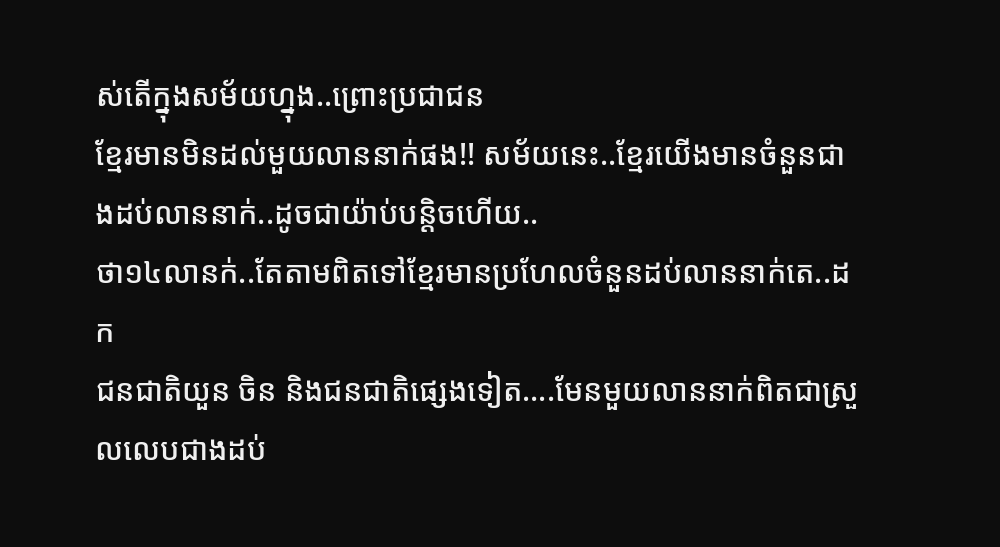ស់តើក្នុងសម័យហ្នុង..ព្រោះប្រជាជន
ខ្មែរមានមិនដល់មួយលាននាក់ផង!! សម័យនេះ..ខ្មែរយើងមានចំនួនជាងដប់លាននាក់..ដូចជាយ៉ាប់បន្តិចហើយ..
ថា១៤លានក់..តែតាមពិតទៅខ្មែរមានប្រហែលចំនួនដប់លាននាក់តេ..ដក
ជនជាតិយួន ចិន និងជនជាតិផ្សេងទៀត….មែនមួយលាននាក់ពិតជាស្រួលលេបជាងដប់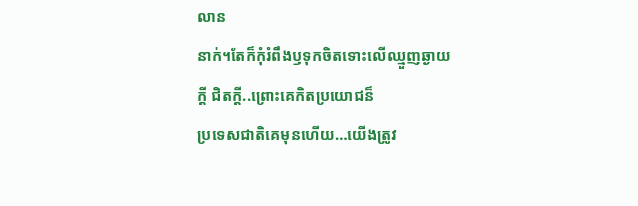លាន
នាក់។តែក៏កុំរំពឹងឫទុកចិតទោះលើឈ្មួញឆ្ងាយក្ដី ជិតក្ដី..ព្រោះគេកិតប្រយោជន៏
ប្រទេសជាតិគេមុនហើយ…យើងត្រូវ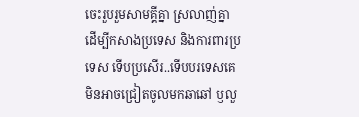ចេះរួបរួមសាមគ្គីគ្នា ស្រលាញ់គ្នាដើម្បីកសាងប្រទេស និងការពារប្រទេស ទើបប្រសើរ..ទើបបរទេសគេមិនអាចជ្រៀតចូលមកឆាឆៅ ឫលួ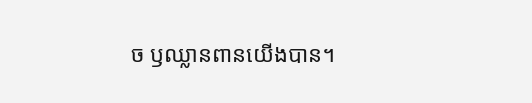ច ឫឈ្លានពានយើងបាន។